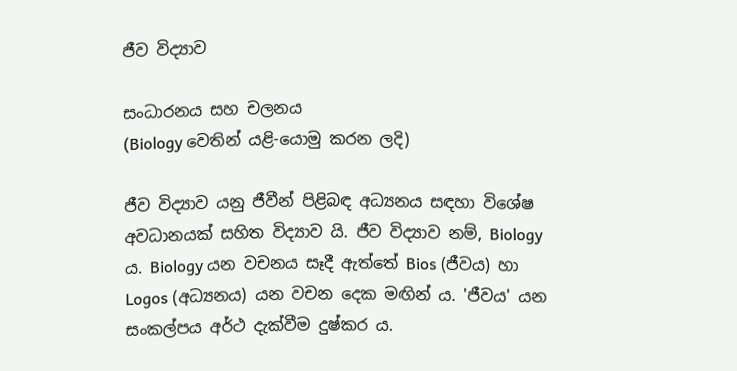ජීව විද්‍යාව

සංධාරනය සහ චලනය
(Biology වෙතින් යළි-යොමු කරන ලදි)

ජීව විද්‍යාව යනු ජීවීන් පිළිබඳ අධ්‍යනය සඳහා විශේෂ අවධානයක් සහිත විද්‍යාව යි. ජීව විද්‍යාව නම්, Biology ය. Biology යන වචනය සෑදී ඇත්තේ Bios (ජීවය) හා Logos (අධ්‍යනය) යන වචන දෙක මඟින් ය. 'ජීවය' යන සංකල්පය අර්ථ දැක්වීම දුෂ්කර ය.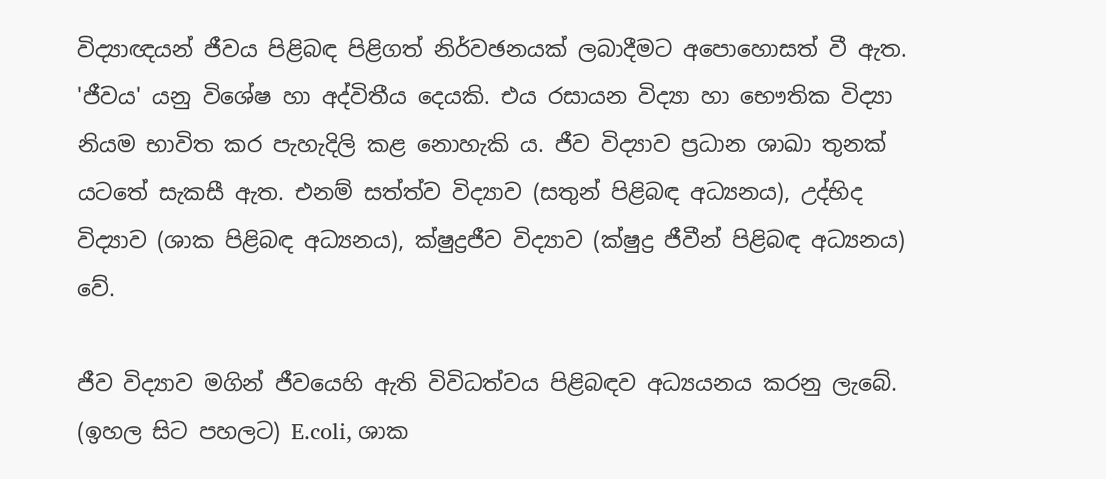විද්‍යාඥයන් ජීවය පිළිබඳ පිළිගත් නිර්වඡනයක් ලබාදීමට අපොහොසත් වී ඇත. 'ජීවය' යනු විශේෂ හා අද්විතීය දෙයකි. එය රසායන විද්‍යා හා භෞතික විද්‍යා නියම භාවිත කර පැහැදිලි කළ නොහැකි ය. ජීව විද්‍යාව ප්‍රධාන ශාඛා තුනක් යටතේ සැකසී ඇත. එනම් සත්ත්ව විද්‍යාව (සතුන් පිළිබඳ අධ්‍යනය), උද්භිද විද්‍යාව (ශාක පිළිබඳ අධ්‍යනය), ක්ෂුද්‍රජීව විද්‍යාව (ක්ෂුද්‍ර ජීවීන් පිළිබඳ අධ්‍යනය) වේ.

ජීව විද්‍යාව මගින් ජීවයෙහි ඇති විවිධත්වය පිළිබඳව අධ්‍යයනය කරනු ලැබේ. (ඉහල සිට පහලට) E.coli, ශාක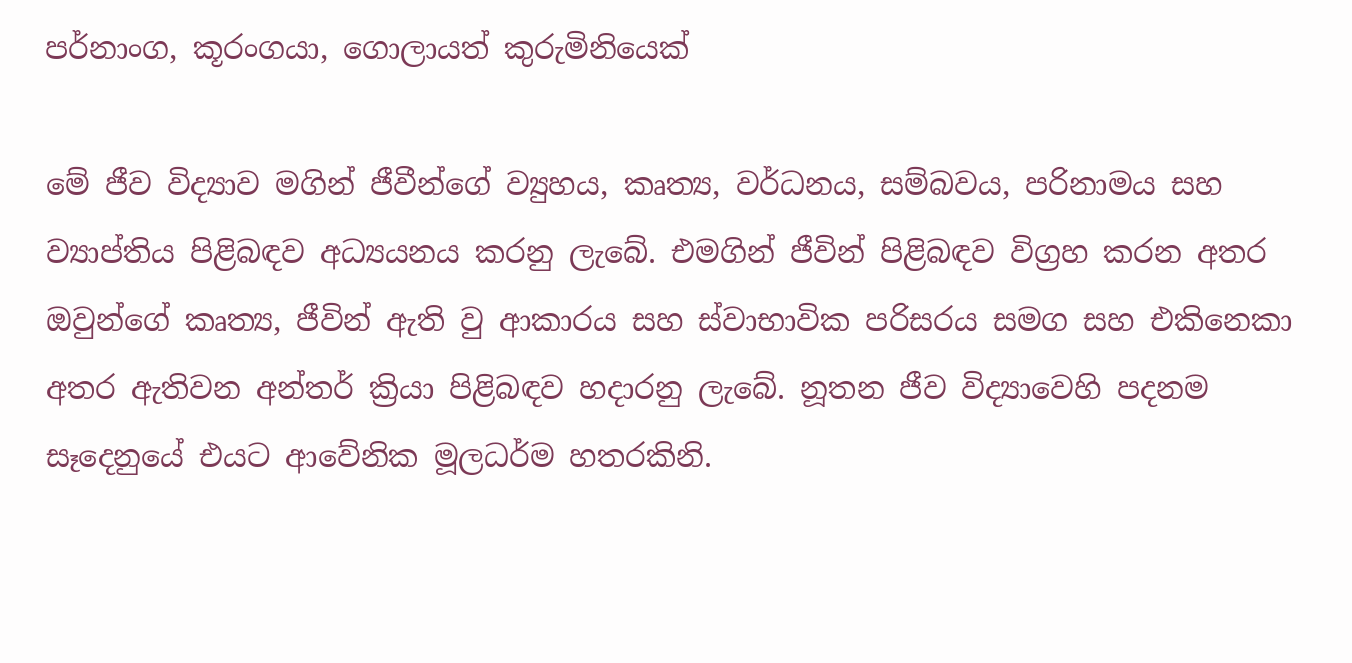පර්නාංග, කූරංගයා, ගොලායත් කුරුමිනියෙක්

මේ ජීව විද්‍යාව මගින් ජීවීන්ගේ ව්‍යුහය, කෘත්‍ය, වර්ධනය, සම්බවය, පරිනාමය සහ ව්‍යාප්තිය පිළිබඳව අධ්‍යයනය කරනු ලැබේ. එමගින් ජීවින් පිළිබඳව විග්‍රහ කරන අතර ඔවුන්ගේ කෘත්‍ය, ජීවින් ඇති වු ආකාරය සහ ස්වාභාවික පරිසරය සමග සහ එකිනෙකා අතර ඇතිවන අන්තර් ක්‍රියා පිළිබඳව හදාරනු ලැබේ. නූතන ජීව විද්‍යාවෙහි පදනම සෑදෙනුයේ එයට ආවේනික මූලධර්ම හතරකිනි.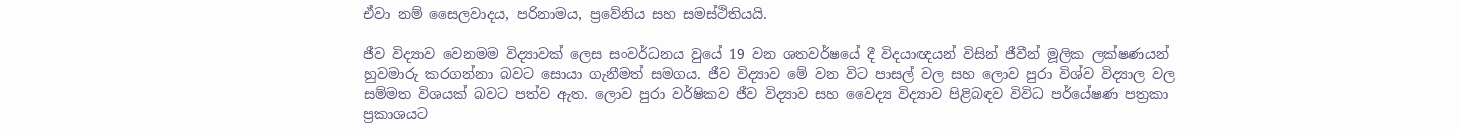ඒවා නම් සෛලවාදය, පරිනාමය, ප්‍රවේනිය සහ සමස්ථිතියයි.

ජීව විද්‍යාව වෙනමම විද්‍යාවක් ලෙස සංවර්ධනය වුයේ 19 වන ශතවර්ෂයේ දී විදයාඥයන් විසින් ජීවීන් මූලික ලක්ෂණයන් හුවමාරු කරගන්නා බවට සොයා ගැනීමත් සමගය. ජීව විද්‍යාව මේ වන විට පාසල් වල සහ ලොව පුරා විශ්ව විද්‍යාල වල සම්මත විශයක් බවට පත්ව ඇත. ලොව පුරා වර්ෂිකව ජීව විද්‍යාව සහ වෛද්‍ය විද්‍යාව පිළිබඳව විවිධ පර්යේෂණ පත්‍රකා ප්‍රකාශයට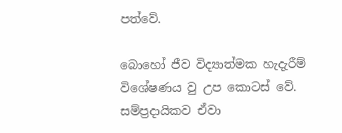පත්වේ.

බොහෝ ජීව විද්‍යාත්මක හැදැරීම් විශේෂණය වු උප කොටස් වේ. සම්ප්‍රදායිකව ඒවා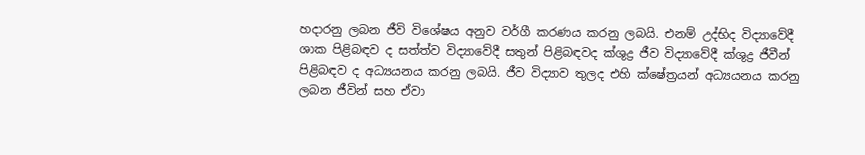හදාරනු ලබන ජීවි විශේෂය අනුව වර්ගී කරණය කරනු ලබයි. එනම් උද්භිද විද්‍යාවේදී ශාක පිළිබඳව ද සත්ත්ව විද්‍යාවේදී සතුන් පිළිබඳවද ක්ශුද්‍ර ජීව විද්‍යාවේදී ක්ශුද්‍ර ජීවීන් පිළිබඳව ද අධ්‍යයනය කරනු ලබයි. ජීව විද්‍යාව තුලද එහි ක්ෂේත්‍රයන් අධ්‍යයනය කරනු ලබන ජීවින් සහ ඒවා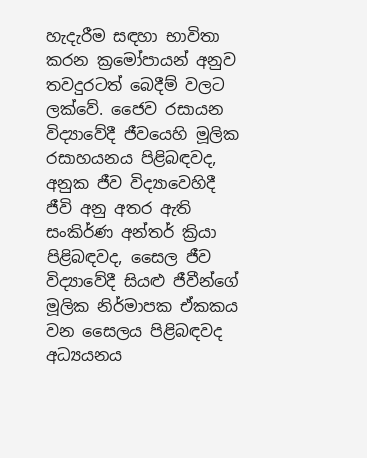හැදැරීම සඳහා භාවිතා කරන ක්‍රමෝපායන් අනුව තවදුරටත් බෙදීම් වලට ලක්වේ. ජෛව රසායන විද්‍යාවේදී ජීවයෙහි මූලික රසාහයනය පිළිබඳවද, අනුක ජීව විද්‍යාවෙහිදී ජීවි අනු අතර ඇති සංකිර්ණ අන්තර් ක්‍රියා පිළිබඳවද, සෛල ජීව විද්‍යාවේදී සියළු ජීවීන්ගේ මූලික නිර්මාපක ඒකකය වන සෛලය පිළිබඳවද අධ්‍යයනය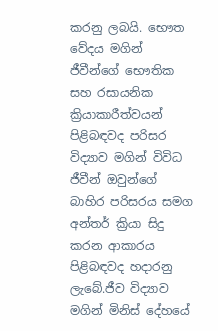කරනු ලබයි. භෞත වේදය මගින් ජීවීන්ගේ භෞතික සහ රසායනික ක්‍රියාකාරීත්වයන් පිළිබඳවද පරිසර විද්‍යාව මගින් විවිධ ජීවීන් ඔවුන්ගේ බාහිර පරිසරය සමග අන්තර් ක්‍රියා සිදු කරන ආකාරය පිළිබඳවද හදාරනු ලැබේ.ජීව විද්‍යාව මගින් මිනිස් දේහයේ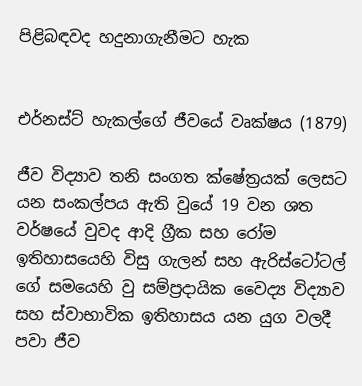පිළිබඳවද හදුනාගැනීමට හැක


එර්නස්ට් හැකල්ගේ ජීවයේ වෘක්ෂය (1879)

ජීව විද්‍යාව තනි සංගත ක්ෂේත්‍රයක් ලෙසට යන සංකල්පය ඇති වුයේ 19 වන ශත වර්ෂයේ වුවද ආදි ග්‍රීක සහ රෝම ඉතිහාසයෙහි විසු ගැලන් සහ ඇරිස්ටෝටල් ගේ සම‍යෙහි වු සම්ප්‍රදායික වෛද්‍ය විද්‍යාව සහ ස්වාභාවික ඉතිහාසය යන යුග වලදී පවා ජීව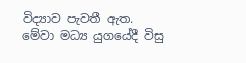විද්‍යාව පැවතී ඇත. මේවා මධ්‍ය යුගයේදී විසු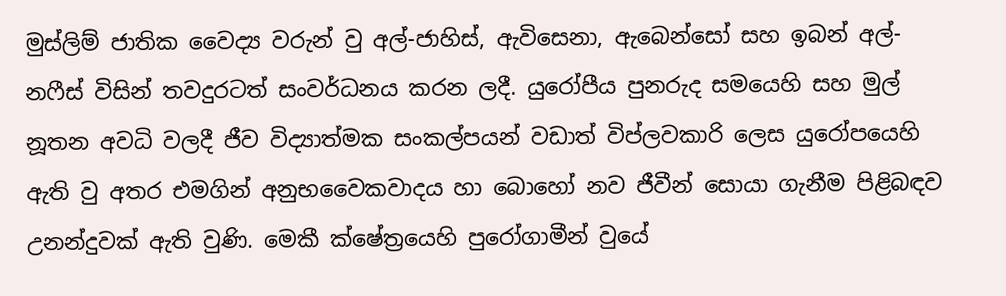මුස්ලිම් ජාතික වෛද්‍ය වරුන් වු අල්-ජාහිස්, ඇවිසෙනා, ඇබෙන්සෝ සහ ඉබන් අල්-නෆීස් විසින් තවදුරටත් සංවර්ධනය කරන ලදී. යුරෝපීය පුනරුද සමයෙහි සහ මුල් නූතන අවධි වලදී ජීව විද්‍යාත්මක සංකල්පයන් වඩාත් විප්ලවකාරි ලෙස යුරෝපයෙහි ඇති වු අතර එමගින් අනුභවෛකවාදය හා බොහෝ නව ජීවීන් සොයා ගැනීම පිළිබඳව උනන්දුවක් ඇති වුණි. මෙකී ක්ෂේත්‍රයෙහි පුරෝගාමීන් වුයේ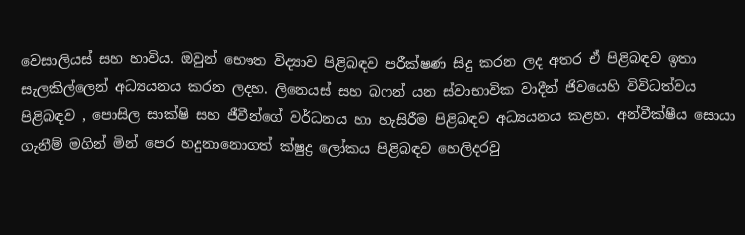වෙසාලියස් සහ හාවිය. ඔවුන් භෞත විද්‍යාව පිළිබඳව පරීක්ෂණ සිදු කරන ලද අතර ඒ පිළිබඳව ඉතා සැලකිල්ලෙන් අධ්‍යයනය කරන ලදහ. ලිනෙයස් සහ බෆන් යන ස්වාභාවික වාදීන් ජිවයෙහි විවිධත්වය පිළිබඳව , පොසිල සාක්ෂි සහ ජීවීන්ගේ වර්ධනය හා හැසිරීම පිළිබඳව අධ්‍යයනය කළහ. අන්වීක්ෂීය සොයා ගැනීම් මගින් මින් පෙර හදුනානොගත් ක්ෂුද්‍ර ලෝකය පිළිබඳව හෙලිදරවු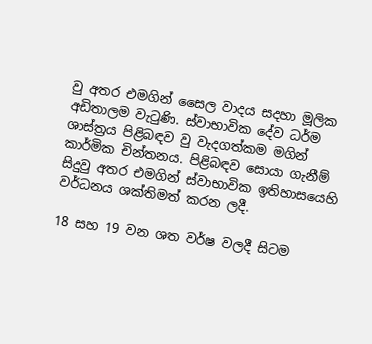වු අතර එමගින් සෛල වාදය සදහා මූලික අඩිතාලම වැටුණි. ස්වාභාවික දේව ධර්ම ශාස්ත්‍රය පිළිබඳව වු වැදගත්කම මගින් කාර්මික චින්තනය. පිළිබඳව සොයා ගැනීම් සිදුවු අතර එමගින් ස්වාභාවික ඉතිහාසයෙහි වර්ධනය ශක්තිමත් කරන ලදී.

18 සහ 19 වන ශත වර්ෂ වලදී සිටම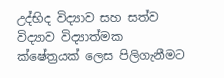උද්භිද විද්‍යාව සහ සත්ව විද්‍යාව විද්‍යාත්මක ක්ෂේත්‍රයක් ලෙස පිලිගැනීමට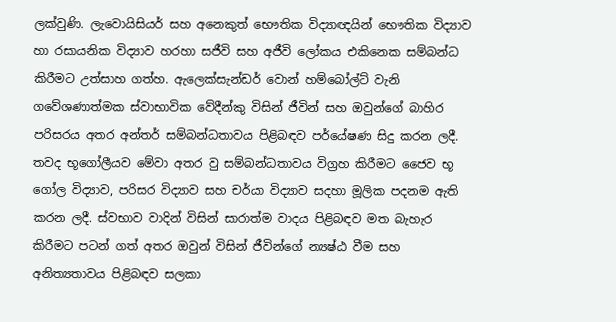ලක්වුණි. ලැවොයිසියර් සහ අනෙකුත් භෞතික විද්‍යාඥයින් භෞතික විද්‍යාව හා රසායනික විද්‍යාව හරහා සජීවි සහ අජීවි ලෝකය එකිනෙක සම්බන්ධ කිරීමට උත්සාහ ගත්හ. ඇලෙක්සැන්ඩර් වොන් හම්බෝල්ට් වැනි ගවේශණාත්මක ස්වාභාවික වේදීන්කු විසින් ජීවින් සහ ඔවුන්ගේ බාහිර පරිසරය අතර අන්තර් සම්බන්ධ‍තාවය පිළිබඳව පර්යේෂණ සිදු කරන ලදී. තවද භූගෝලීයව මේවා අතර වු සම්බන්ධතාවය විග්‍රහ කිරීමට ජෛව භූ ගෝල විද්‍යාව, පරිසර විද්‍යාව සහ චර්යා විද්‍යාව සදහා මූලික පදනම ඇති කරන ලදී. ස්වභාව වාදින් විසින් සාරාත්ම වාදය පිළිබඳව මත බැහැර කිරීමට පටන් ගත් අතර ඔවුන් විසින් ජීවින්ගේ න්‍යෂ්ඨ වීම සහ අනිත්‍යතාවය පිළිබඳව සලකා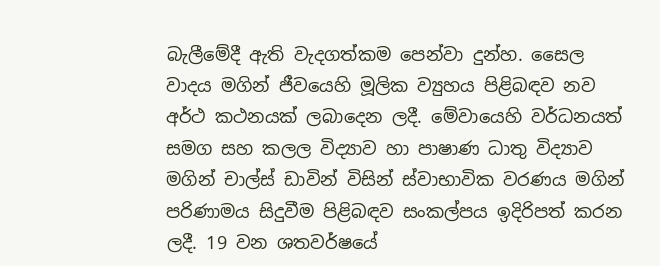බැලීමේදී ඇති වැදගත්කම පෙන්වා දුන්හ. සෛල වාදය මගින් ජීවයෙහි මූලික ව්‍යුහය පිළිබඳව නව අර්ථ කථනයක් ලබාදෙන ලදී. මේවායෙහි වර්ධනයත් සමග සහ කලල විද්‍යාව හා පාෂාණ ධාතු විද්‍යාව මගින් චාල්ස් ඩාවින් විසින් ස්වාභාවික වරණය මගින් පරිණාමය සිදුවීම පිළිබඳව සංකල්පය ඉදිරිපත් කරන ලදී. 19 වන ශතවර්ෂයේ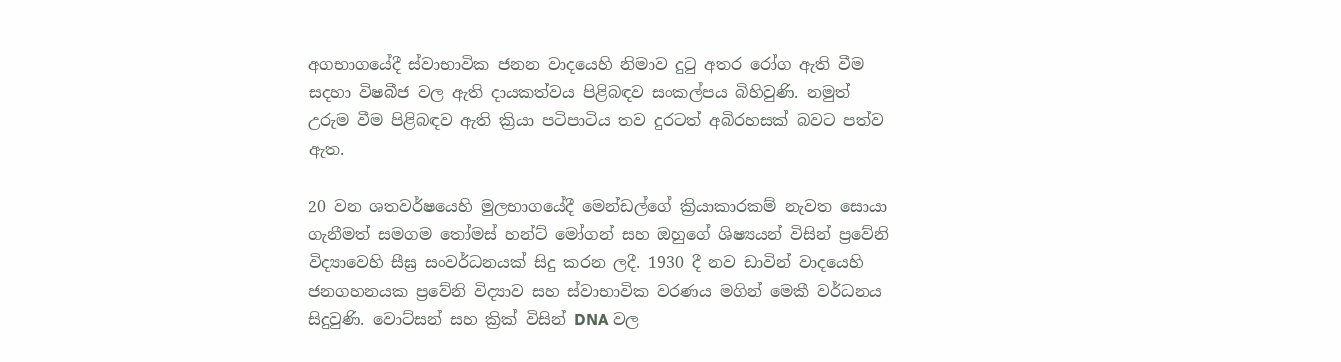අගභාගයේදී ස්වාභාවික ජනන වාදයෙහි නිමාව දුටු අතර රෝග ඇති වීම සදහා විෂබීජ වල ඇති දායකත්වය පිළිබඳව සංකල්පය බිහිවුණි. නමුත් උරුම වීම පිළිබඳව ඇති ක්‍රියා පටිපාටිය තව දුරටත් අබිරහසක් බවට පත්ව ඇත.

20 වන ශතවර්ෂයෙහි මුලභාගයේදී මෙන්ඩල්ගේ ක්‍රියාකාරකම් නැවත සොයා ගැනීමත් සමගම තෝමස් හන්ට් මෝගන් සහ ඔහුගේ ශිෂ්‍යයන් විසින් ප්‍රවේනි විද්‍යාවෙහි සීඝ්‍ර සංවර්ධනයක් සිදු කරන ලදී. 1930 දී නව ඩාවින් වාදයෙහි ජනගහනයක ප්‍රවේනි විද්‍යාව සහ ස්වාභාවික වරණය මගින් මෙකී වර්ධනය සිදුවුණි. වොට්සන් සහ ක්‍රික් විසින් DNA වල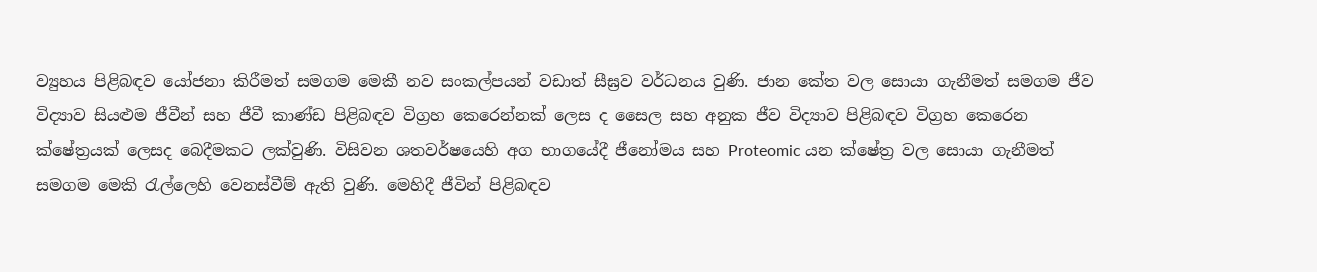ව්‍යුහය පිළිබඳව යෝජනා කිරීමත් සමගම මෙකී නව සංකල්පයන් වඩාත් සීඝ්‍රව වර්ධනය වුණි. ජාන කේත වල සොයා ගැනීමත් සමගම ජීව විද්‍යාව සියළුම ජීවීන් සහ ජීවී කාණ්ඩ පිළිබඳව විග්‍රහ කෙරෙන්නක් ලෙස ද සෛල සහ අනුක ජීව විද්‍යාව පිළිබඳව විග්‍රහ කෙරෙන ක්ෂේත්‍රයක් ලෙසද බෙදීමකට ලක්වුණි. විසිවන ශතවර්ෂයෙහි අග භාගයේදී ජීනෝමය සහ Proteomic යන ක්ෂේත්‍ර වල සොයා ගැනීමත් සමගම මෙකි රැල්ලෙහි වෙනස්වීම් ඇති වුණි. මෙහිදී ජීවින් පිළිබඳව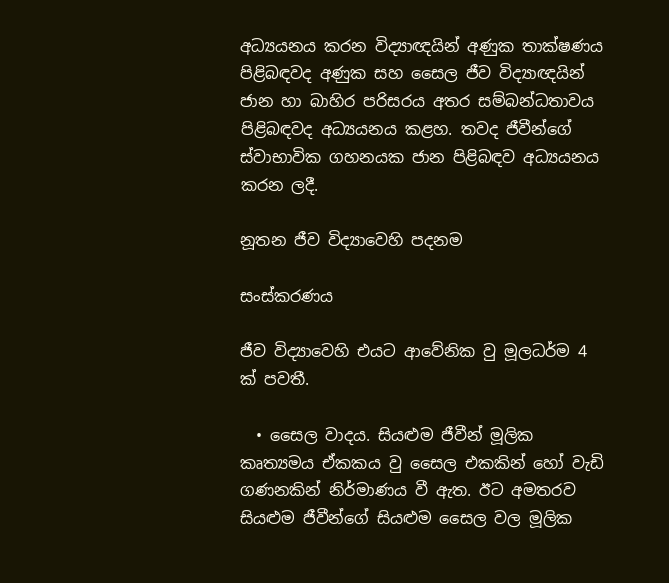අධ්‍යයනය කරන විද්‍යාඥයින් අණුක තාක්ෂණය පිළිබඳවද අණුක සහ සෛල ජීව විද්‍යාඥයින් ජාන හා බාහිර පරිසරය අතර සම්බන්ධතාවය පිළිබඳවද අධ්‍යයනය කළහ. තවද ජීවීන්ගේ ස්වාභාවික ගහනයක ජාන පිළිබඳව අධ්‍යයනය කරන ලදී.

නූතන ජීව විද්‍යාවෙහි පදනම

සංස්කරණය

ජීව විද්‍යාවෙහි එයට ආවේනික වු මූලධර්ම 4 ක් පවතී.

  • සෛල වාදය. සියළුම ජීවීන් මූලික කෘත්‍යමය ඒකකය වු සෛල එකකින් හෝ වැඩි ගණනකින් නිර්මාණය වී ඇත. ඊට අමතරව සියළුම ජීවීන්ගේ සියළුම සෛල වල මූලික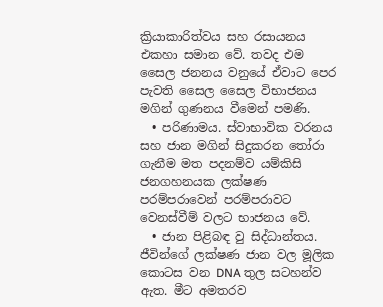ක්‍රියාකාරිත්වය සහ රසායනය එකහා සමාන වේ. තවද එම සෛල ජනනය වනුයේ ඒවාට පෙර පැවති සෛල සෛල විභාජනය මගින් ගුණනය වීමෙන් පමණි.
  • පරිණාමය. ස්වාභාවික වරනය සහ ජාන මගින් සිදුකරන තෝරා ගැනීම මත පදනම්ව යම්කිසි ජනගහනයක ලක්ෂණ පරම්පරාවෙන් පරම්පරාවට වෙනස්වීම් වලට භාජනය වේ.
  • ජාන පිළිබඳ වු සිද්ධාන්තය. ජීවින්ගේ ලක්ෂණ ජාන වල මූලික කොටස වන DNA තුල සටහන්ව ඇත. මීට අමතරව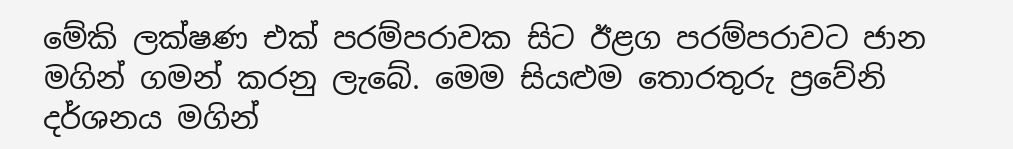මේකි ලක්ෂණ එක් පරම්පරාවක සිට ඊළග පරම්පරාවට ජාන මගින් ගමන් කරනු ලැබේ. මෙම සියළුම තොරතුරු ප්‍රවේනි දර්ශනය මගින්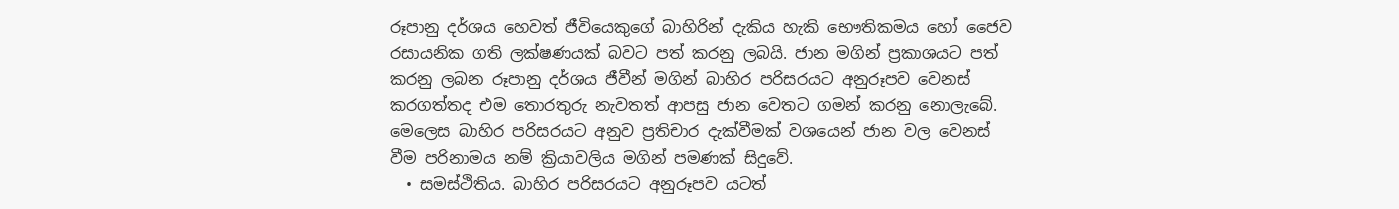රූපානු දර්ශය හෙවත් ජීවියෙකුගේ බාහිරින් දැකිය හැකි භෞතිකමය හෝ ජෛව රසායනික ගති ලක්ෂණයක් බවට පත් කරනු ලබයි. ජාන මගින් ප්‍රකාශයට පත් කරනු ලබන රූපානු දර්ශය ජීවීන් මගින් බාහිර පරිසරයට අනුරූපව වෙනස් කරගත්තද එම තොරතුරු නැවතත් ආපසු ජාන වෙතට ගමන් කරනු නොලැ‍බේ. මෙලෙස බාහිර පරිසරයට අනුව ප්‍රතිචාර දැක්වීමක් වශයෙන් ජාන වල වෙනස් වීම පරිනාමය නම් ක්‍රියාවලිය මගින් පමණක් සිදුවේ.
  • සමස්ථිතිය. බාහිර පරිසරයට අනුරූපව යටත්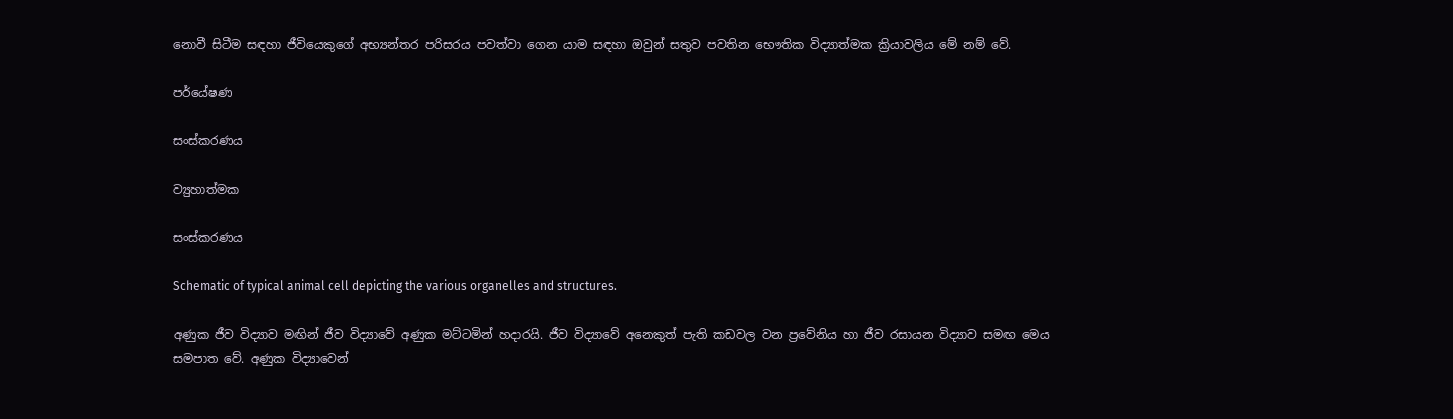නොවී සිටීම සඳහා ජීවියෙකුගේ අභ්‍යන්තර පරිසරය පවත්වා ගෙන යාම සඳහා ඔවුන් සතුව පවතින භෞතික විද්‍යාත්මක ක්‍රියාවලිය මේ නම් වේ.

පර්යේෂණ

සංස්කරණය

ව්‍යුහාත්මක

සංස්කරණය

Schematic of typical animal cell depicting the various organelles and structures.

අණුක ජීව විද්‍යාව මඟින් ජීව විද්‍යාවේ අණුක මට්ටමින් හදාරයි. ජීව විද්‍යාවේ අනෙකුත් පැති කඩවල වන ප්‍රවේනිය හා ජීව රසායන විද්‍යාව සමඟ මෙය සමපාත වේ. අණුක විද්‍යාවෙන්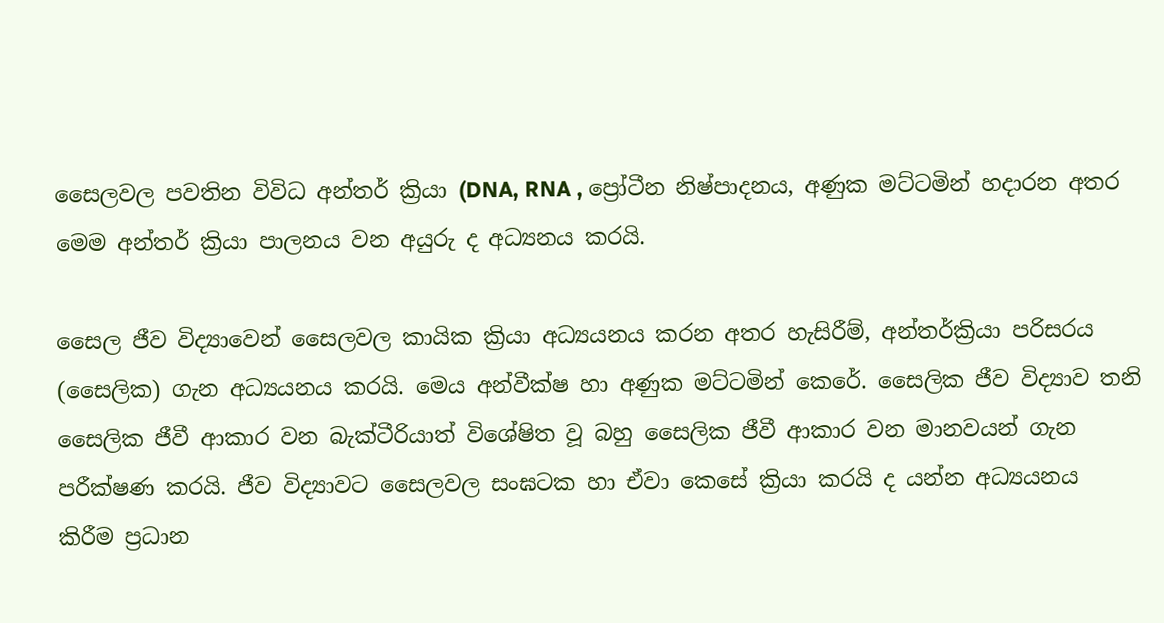සෛලවල පවතින විවිධ අන්තර් ක්‍රියා (DNA, RNA , ප්‍රෝටීන නිෂ්පාදනය, අණුක මට්ටමින් හදාරන අතර මෙම අන්තර් ක්‍රියා පාලනය වන අයුරු ද අධ්‍යනය කරයි.

සෛල ජීව විද්‍යාවෙන් සෛලවල කායික ක්‍රියා අධ්‍යයනය කරන අතර හැසිරීම්, අන්තර්ක්‍රියා පරිසරය (සෛලික) ගැන අධ්‍යයනය කරයි. මෙය අන්වීක්ෂ හා අණුක මට්ටමින් කෙරේ. සෛලික ජීව විද්‍යාව තනි සෛලික ජීවී ආකාර වන බැක්ටීරියාත් විශේෂිත වූ බහු සෛලික ජීවී ආකාර වන මානවයන් ගැන පරීක්ෂණ කරයි. ජීව විද්‍යාවට සෛලවල සංඝටක හා ඒවා කෙසේ ක්‍රියා කරයි ද යන්න අධ්‍යයනය කිරීම ප්‍රධාන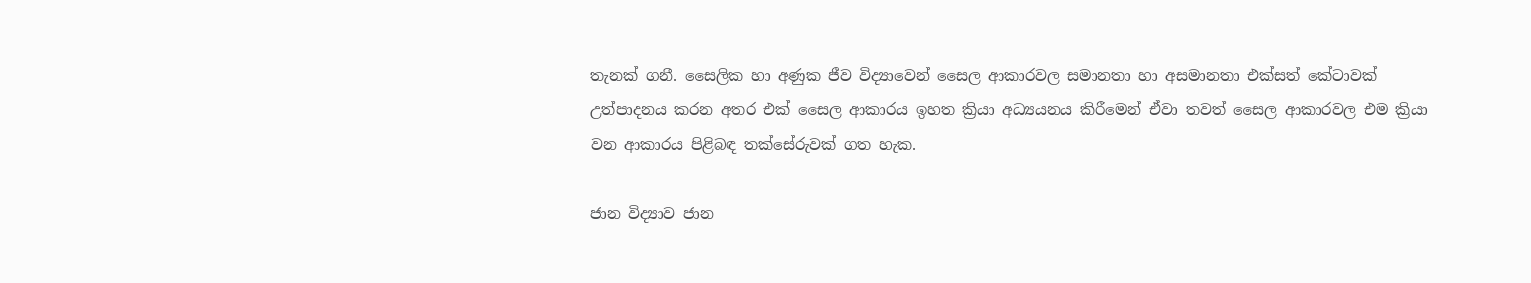තැනක් ගනී. සෛලික හා අණුක ජීව විද්‍යාවෙන් සෛල ආකාරවල සමානතා හා අසමානතා එක්සත් කේටාවක් උත්පාදනය කරන අතර එක් සෛල ආකාරය ඉහත ක්‍රියා අධ්‍යයනය කිරීමෙන් ඒවා තවත් සෛල ආකාරවල එම ක්‍රියා වන ආකාරය පිළිබඳ තක්සේරුවක් ගත හැක.

ජාන විද්‍යාව ජාන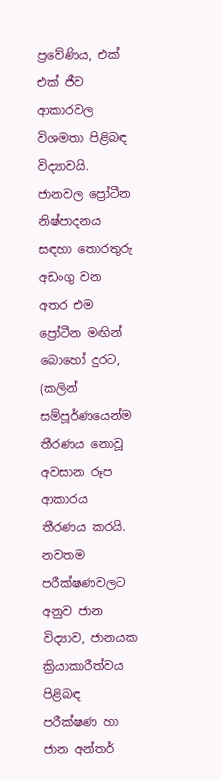ප්‍රවේණිය, එක් එක් ජීව ආකාරවල විශමතා පිළිබඳ විද්‍යාවයි. ජානවල ප්‍රෝටීන නිෂ්පාදනය සඳහා තොරතුරු අඩංගු වන අතර එම ප්‍රෝටීන මඟින් බොහෝ දුරට, (කලින් සම්පූර්ණයෙන්ම තීරණය නොවූ අවසාන රූප ආකාරය තීරණය කරයි. නවතම පරීක්ෂණවලට අනුව ජාන විද්‍යාව, ජානයක ක්‍රියාකාරීත්වය පිළිබඳ පරීක්ෂණ හා ජාන අන්තර්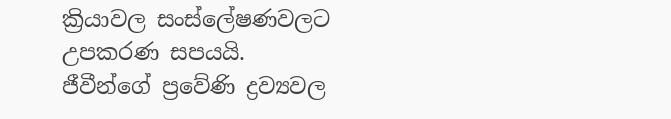ක්‍රියාවල සංස්ලේෂණවලට උපකරණ සපයයි. ජීවීන්ගේ ප්‍රවේණි ද්‍රව්‍යවල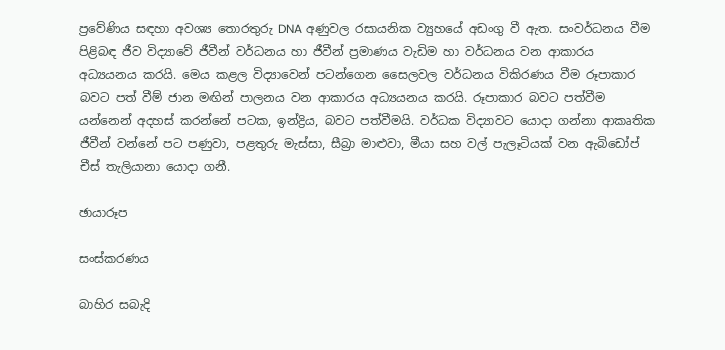ප්‍රවේණිය සඳහා අවශ්‍ය තොරතුරු DNA අණුවල රසායනික ව්‍යුහයේ අඩංගු වී ඇත. සංවර්ධනය වීම පිළිබඳ ජීව විද්‍යාවේ ජීවීන් වර්ධනය හා ජීවීන් ප්‍රමාණය වැඩිම හා වර්ධනය වන ආකාරය අධ්‍යයනය කරයි. මෙය කළල විද්‍යාවෙන් පටන්ගෙන සෛලවල වර්ධනය විකිරණය වීම රූපාකාර බවට පත් වීම් ජාන මඟින් පාලනය වන ආකාරය අධ්‍යයනය කරයි. රූපාකාර බවට පත්වීම යන්නෙන් අදහස් කරන්නේ පටක, ඉන්ද්‍රිය, බවට පත්වීමයි. වර්ධක විද්‍යාවට යොදා ගන්නා ආකෘතික ජීවීන් වන්නේ පට පණුවා, පළතුරු මැස්සා, සීබ්‍රා මාළුවා, මීයා සහ වල් පැලෑටියක් වන ඇබිඩෝප් චීස් තැලියානා යොදා ගනී.

ඡායාරූප

සංස්කරණය

බාහිර සබැදි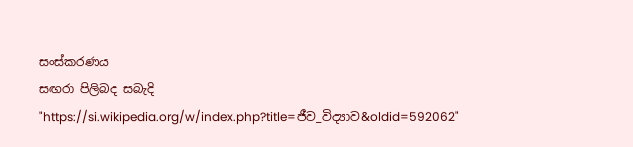සංස්කරණය
සඟරා පිලිබද සබැදි
"https://si.wikipedia.org/w/index.php?title=ජීව_විද්‍යාව&oldid=592062"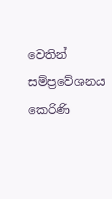වෙතින් සම්ප්‍රවේශනය කෙරිණි